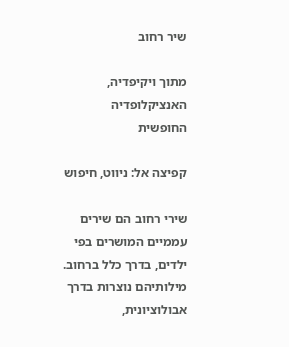שיר רחוב

מתוך ויקיפדיה, האנציקלופדיה החופשית

קפיצה אל: ניווט, חיפוש

שירי רחוב הם שירים עממיים המושרים בפי ילדים, בדרך כלל ברחוב. מילותיהם נוצרות בדרך אבולוציונית,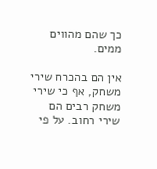כך שהם מהווים ממים.

אין הם בהכרח שירי משחק, אף כי שירי משחק רבים הם שירי רחוב. על פי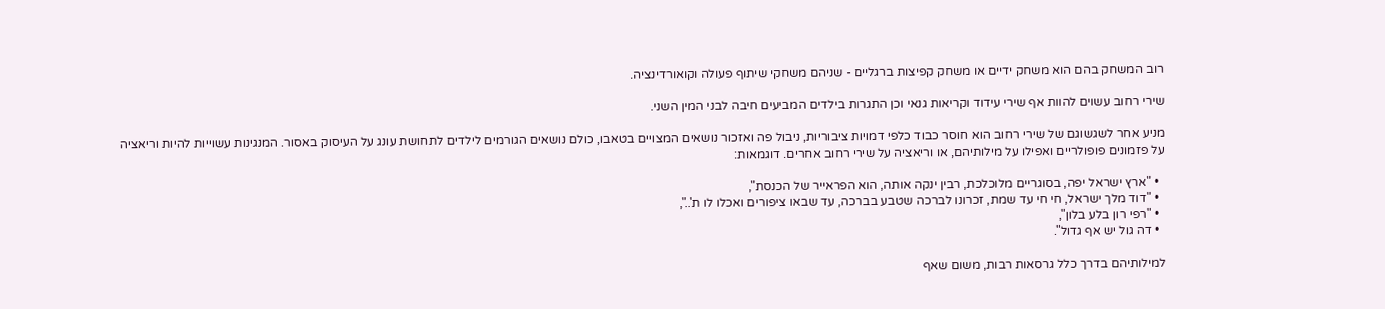רוב המשחק בהם הוא משחק ידיים או משחק קפיצות ברגליים - שניהם משחקי שיתוף פעולה וקואורדינציה.

שירי רחוב עשוים להוות אף שירי עידוד וקריאות גנאי וכן התגרות בילדים המביעים חיבה לבני המין השני.

מניע אחר לשגשוגם של שירי רחוב הוא חוסר כבוד כלפי דמויות ציבוריות, ניבול פה ואזכור נושאים המצויים בטאבו, כולם נושאים הגורמים לילדים לתחושת עונג על העיסוק באסור. המנגינות עשוייות להיות וריאציה על פזמונים פופולריים ואפילו על מילותיהם, או וריאציה על שירי רחוב אחרים. דוגמאות:

  • "ארץ ישראל יפה, בסוגריים מלוכלכת, רבין ינקה אותה, הוא הפראייר של הכנסת",
  • "דוד מלך ישראל, חי חי עד שמת, זכרונו לברכה שטבע בברכה, עד שבאו ציפורים ואכלו לו ת'..",
  • "רפי רון בלע בלון",
  • דה גול יש אף גדול".

למילותיהם בדרך כלל גרסאות רבות, משום שאף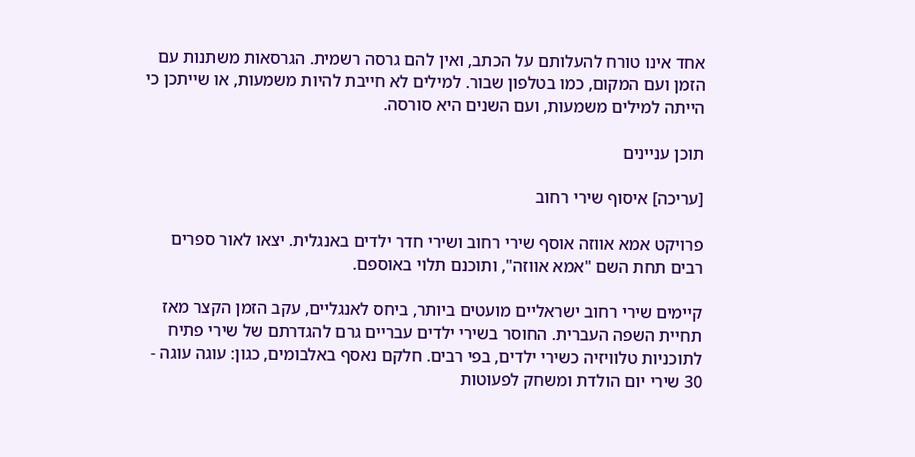אחד אינו טורח להעלותם על הכתב, ואין להם גרסה רשמית. הגרסאות משתנות עם הזמן ועם המקום, כמו בטלפון שבור. למילים לא חייבת להיות משמעות, או שייתכן כי הייתה למילים משמעות, ועם השנים היא סורסה.

תוכן עניינים

[עריכה] איסוף שירי רחוב

פרויקט אמא אווזה אוסף שירי רחוב ושירי חדר ילדים באנגלית. יצאו לאור ספרים רבים תחת השם "אמא אווזה", ותוכנם תלוי באוספם.

קיימים שירי רחוב ישראליים מועטים ביותר, ביחס לאנגליים, עקב הזמן הקצר מאז תחיית השפה העברית. החוסר בשירי ילדים עבריים גרם להגדרתם של שירי פתיח לתוכניות טלוויזיה כשירי ילדים, בפי רבים. חלקם נאסף באלבומים, כגון: עוגה עוגה - 30 שירי יום הולדת ומשחק לפעוטות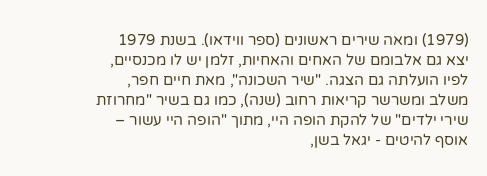(1979) ומאה שירים ראשונים (ספר ווידאו). בשנת 1979 יצא גם אלבומם של האחים והאחיות, זלמן יש לו מכנסיים, לפיו הועלתה גם הצגה. "שיר השכונה", מאת חיים חפר, משלב ומשרשר קריאות רחוב (שנה), כמו גם בשיר "מחרוזת שירי ילדים" של להקת הופה היי, מתוך "הופה היי עשור – אוסף להיטים - יגאל בשן,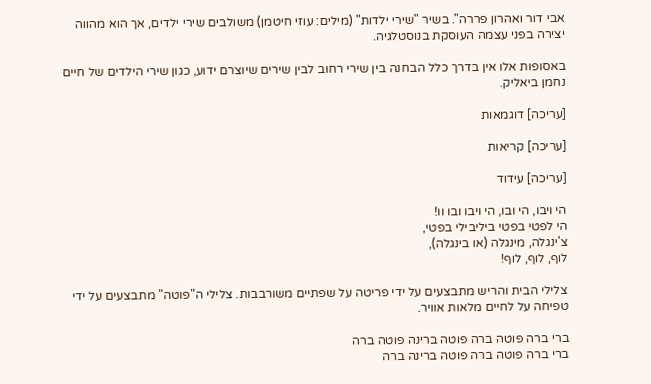אבי דור ואהרון פררה". בשיר "שירי ילדות" (מילים: עוזי חיטמן) משולבים שירי ילדים, אך הוא מהווה יצירה בפני עצמה העוסקת בנוסטלגיה.

באסופות אלו אין בדרך כלל הבחנה בין שירי רחוב לבין שירים שיוצרם ידוע, כגון שירי הילדים של חיים נחמן ביאליק.

[עריכה] דוגמאות

[עריכה] קריאות

[עריכה] עידוד

הי ויבו, הי ובו, הי ויבו ובו וו!
הי לפטי בפטי ביליבילי בפטי,
צ'ינגלה, מינגלה (או בינגלה),
לוף, לוף, לוף!

צלילי הבית והריש מתבצעים על ידי פריטה על שפתיים משורבבות. צלילי ה"פוטה" מתבצעים על ידי טפיחה על לחיים מלאות אוויר.

ברי ברה פוטה ברה פוטה ברינה פוטה ברה
ברי ברה פוטה ברה פוטה ברינה ברה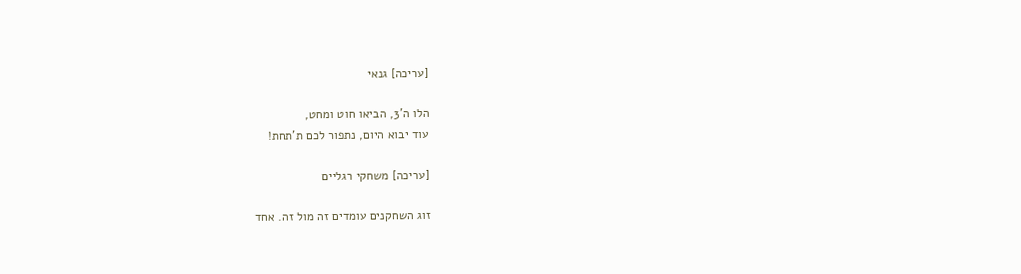[עריכה] גנאי

הלו ה'3, הביאו חוט ומחט,
עוד יבוא היום, נתפור לכם ת'תחת!

[עריכה] משחקי רגליים

זוג השחקנים עומדים זה מול זה. אחד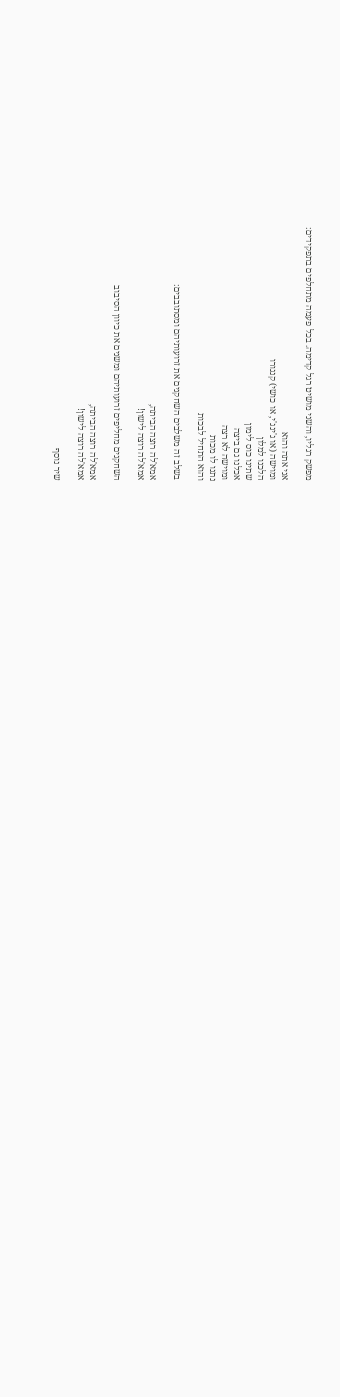מפשק רגליו, והשני מושיט רגל קדימה. בכל פעמה מתחלפים בתפקידים:

אני אתה והוא
ומוישה (או ג'ינג'י, או כושי) קנגורו
הלכנו למלון
שתינו כוס לימון
אכלנו גם ביצה
ומוישה לא רצה
נתנו לו מכות
והוא התחיל לבכות

בשלב זה משלבים השחקנים את זרועותיהם ומסתובבים:

אמא'לה רוצה הביתה,
אמא'לה רוצה לישון!

השחקנים מחליפים זרועותיהם ומשנים את כיוון הסיבוב

אמא'לה רוצה הביתה,
אמא'לה רוצה לישון!

שיר נוסף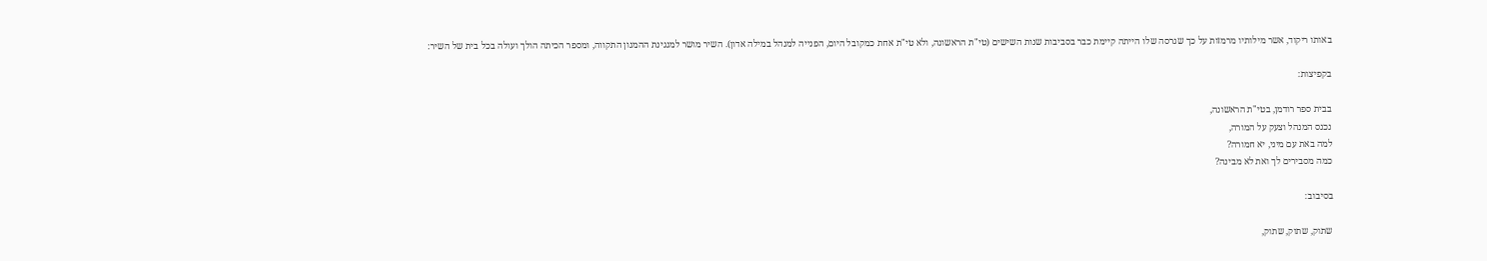באותו ריקוד, אשר מילותיו מרמזות על כך שגרסה שלו הייתה קיימת כבר בסביבות שנות השישים (טי"ת הראשונה, ולא טי"ת אחת כמקובל היום, הפנייה למנהל במילה אדון). השיר מושר למנגינת ההמנון התקווה, ומספר הכיתה הולך ועולה בכל בית של השיר:

בקפיצות:

בבית ספר רודמן, בטי"ת הראשונה,
נכנס המנהל וצעק על המורה,
למה באת עם מיני, יא חמורה?
כמה מסבירים לך ואת לא מבינה?

בסיבוב:

שתוק, שתוק, שתוק,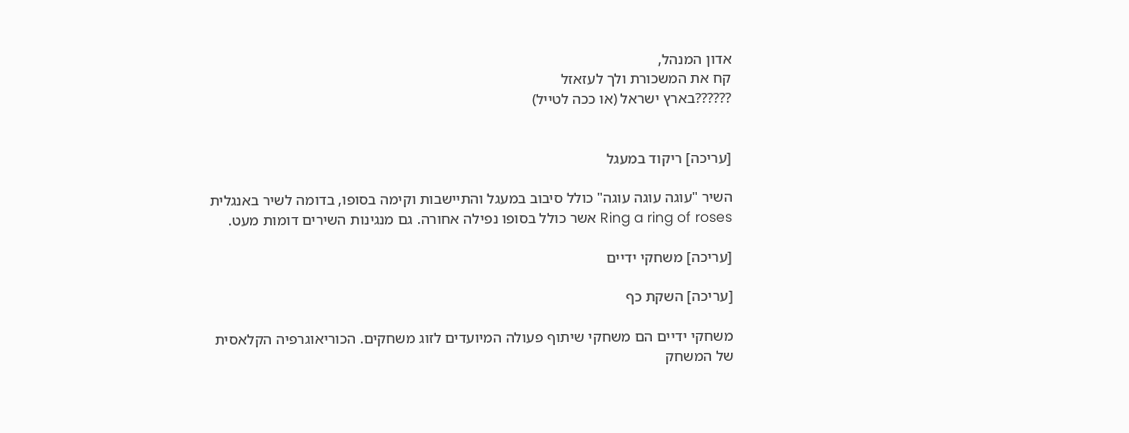אדון המנהל,
קח את המשכורת ולך לעזאזל
??????בארץ ישראל (או ככה לטייל)


[עריכה] ריקוד במעגל

השיר "עוגה עוגה עוגה" כולל סיבוב במעגל והתיישבות וקימה בסופו, בדומה לשיר באנגלית Ring a ring of roses אשר כולל בסופו נפילה אחורה. גם מנגינות השירים דומות מעט.

[עריכה] משחקי ידיים

[עריכה] השקת כף

משחקי ידיים הם משחקי שיתוף פעולה המיועדים לזוג משחקים. הכוריאוגרפיה הקלאסית של המשחק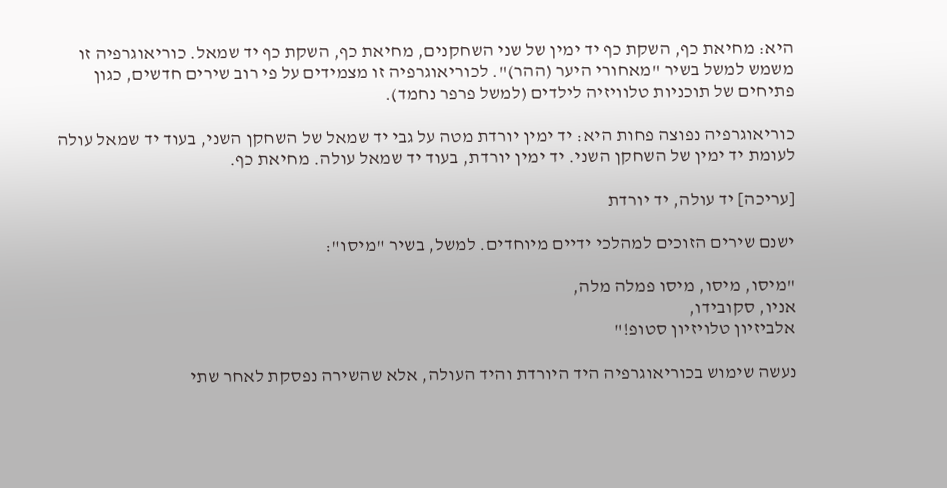היא: מחיאת כף, השקת כף יד ימין של שני השחקנים, מחיאת כף, השקת כף יד שמאל. כוריאוגרפיה זו משמש למשל בשיר "מאחורי היער (ההר)". לכוריאוגרפיה זו מצמידים על פי רוב שירים חדשים, כגון פתיחים של תוכניות טלוויזיה לילדים (למשל פרפר נחמד).

כוריאוגרפיה נפוצה פחות היא: יד ימין יורדת מטה על גבי יד שמאל של השחקן השני, בעוד יד שמאל עולה לעומת יד ימין של השחקן השני. יד ימין יורדת, בעוד יד שמאל עולה. מחיאת כף.

[עריכה] יד עולה, יד יורדת

ישנם שירים הזוכים למהלכי ידיים מיוחדים. למשל, בשיר "מיסו":

"מיסו, מיסו, מיסו פמלה מלה,
אניו, סקובידו,
אלביזיון טלויזיון סטופ!"

נעשה שימוש בכוריאוגרפיה היד היורדת והיד העולה, אלא שהשירה נפסקת לאחר שתי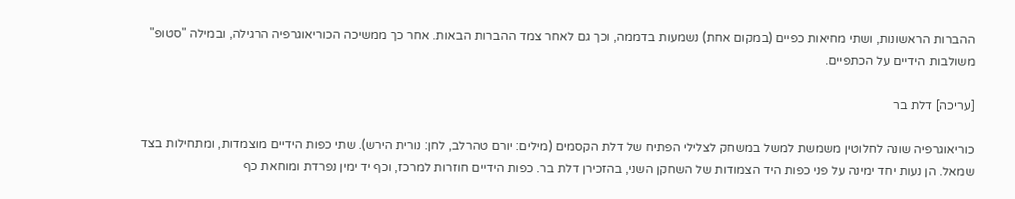ההברות הראשונות, ושתי מחיאות כפיים (במקום אחת) נשמעות בדממה, וכך גם לאחר צמד ההברות הבאות. אחר כך ממשיכה הכוריאוגרפיה הרגילה, ובמילה "סטופ" משולבות הידיים על הכתפיים.

[עריכה] דלת בר

כוריאוגרפיה שונה לחלוטין משמשת למשל במשחק לצלילי הפתיח של דלת הקסמים (מילים: יורם טהרלב, לחן: נורית הירש). שתי כפות הידיים מוצמדות, ומתחילות בצד שמאל. הן נעות יחד ימינה על פני כפות היד הצמודות של השחקן השני, בהזכירן דלת בר. כפות הידיים חוזרות למרכז, וכף יד ימין נפרדת ומוחאת כף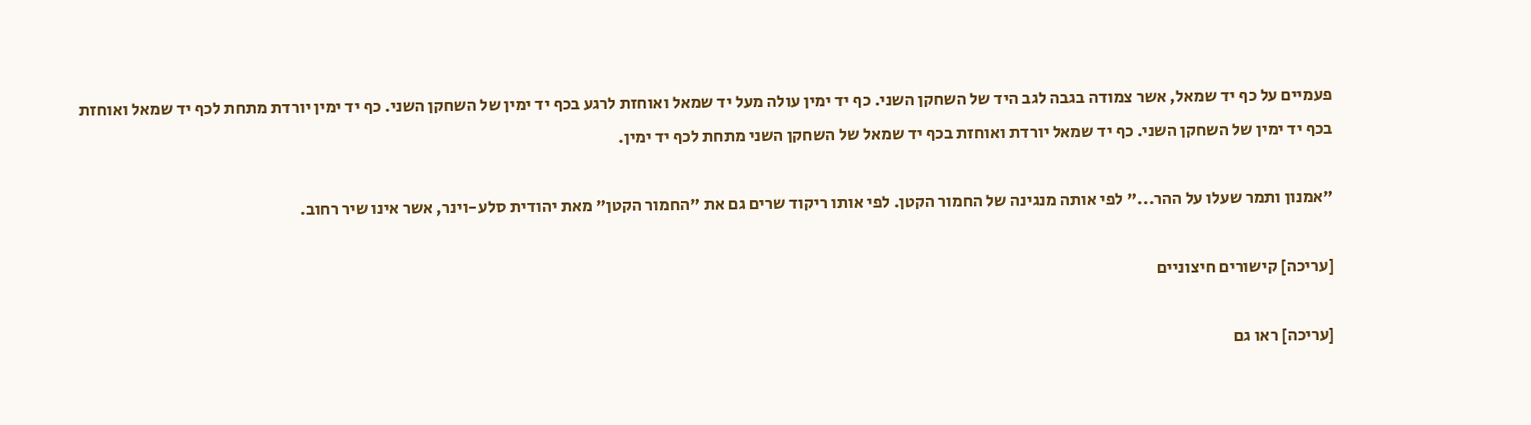פעמיים על כף יד שמאל, אשר צמודה בגבה לגב היד של השחקן השני. כף יד ימין עולה מעל יד שמאל ואוחזת לרגע בכף יד ימין של השחקן השני. כף יד ימין יורדת מתחת לכף יד שמאל ואוחזת בכף יד ימין של השחקן השני. כף יד שמאל יורדת ואוחזת בכף יד שמאל של השחקן השני מתחת לכף יד ימין.

"אמנון ותמר שעלו על ההר..." לפי אותה מנגינה של החמור הקטן. לפי אותו ריקוד שרים גם את "החמור הקטן" מאת יהודית סלע-וינר, אשר אינו שיר רחוב.

[עריכה] קישורים חיצוניים

[עריכה] ראו גם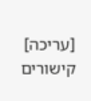[עריכה] קישורים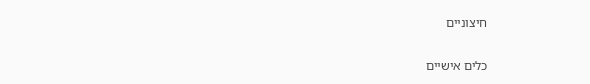חיצוניים

כלים אישיים